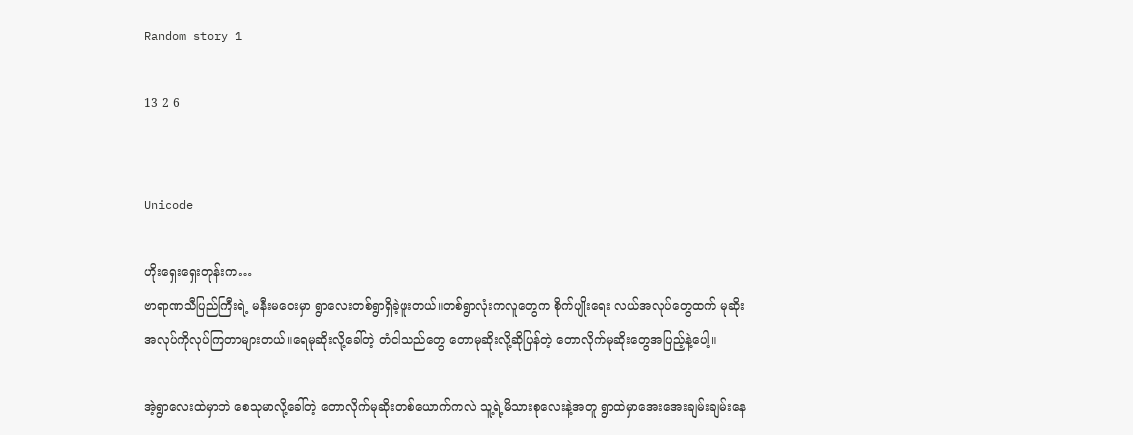Random story 1

13 2 6


Unicode

ဟိုးရှေးရှေးတုန်းက…
ဗာရာဏသီပြည်ကြီးရဲ့ မနီးမဝေးမှာ ရွာလေးတစ်ရွာရှိခဲ့ဖူးတယ်။တစ်ရွာလုံးကလူတွေက စိုက်ပျိုးရေး လယ်အလုပ်တွေထက် မုဆိုးအလုပ်ကိုလုပ်ကြတာများတယ်။ရေမုဆိုးလို့ခေါ်တဲ့ တံငါသည်တွေ တောမုဆိုးလို့ဆိုပြန်တဲ့ တောလိုက်မုဆိုးတွေအပြည့်နဲ့ပေါ့။

အဲ့ရွာလေးထဲမှာဘဲ စေသုမာလို့ခေါ်တဲ့ တောလိုက်မုဆိုးတစ်ယောက်ကလဲ သူ့ရဲ့မိသားစုလေးနဲ့အတူ ရွာထဲမှာအေးအေးချမ်းချမ်းနေ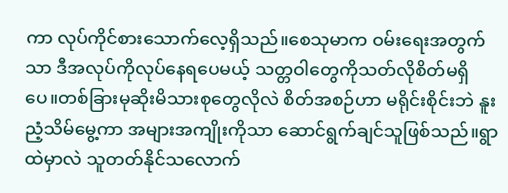ကာ လုပ်ကိုင်စားသောက်လေ့ရှိသည်။စေသုမာက ဝမ်းရေးအတွက်သာ ဒီအလုပ်ကိုလုပ်နေရပေမယ့် သတ္တဝါတွေကိုသတ်လိုစိတ်မရှိပေ။တစ်ခြားမုဆိုးမိသားစုတွေလိုလဲ စိတ်အစဉ်ဟာ မရိုင်းစိုင်းဘဲ နူးညံ့သိမ်မွေ့ကာ အများအကျိုးကိုသာ ဆောင်ရွက်ချင်သူဖြစ်သည်။ရွာထဲမှာလဲ သူတတ်နိုင်သလောက်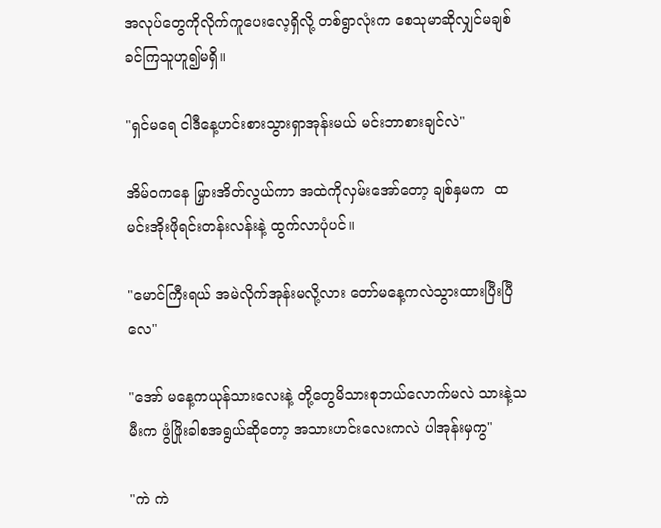အလုပ်တွေကိုလိုက်ကူပေးလေ့ရှိလို့ တစ်ရွာလုံးက စေသုမာဆိုလျှင်မချစ်ခင်ကြသူဟူ၍မရှိ။

"ရှင်မရေ ငါဒီနေ့ဟင်းစားသွားရှာအုန်းမယ် မင်းဘာစားချင်လဲ"

အိမ်ဝကနေ မြှားအိတ်လွယ်ကာ အထဲကိုလှမ်းအော်တော့ ချစ်နှမက  ထမင်းအိုးဖိုရင်းတန်းလန်းနဲ့ ထွက်လာပုံပင်။

"မောင်ကြီးရယ် အမဲလိုက်အုန်းမလို့လား တော်မနေ့ကလဲသွားထားပြီးပြီလေ"

"အော် မနေ့ကယုန်သားလေးနဲ့ တို့တွေမိသားစုဘယ်လောက်မလဲ သားနဲ့သမီးက ဖွံဖြိုးခါစအရွယ်ဆိုတော့ အသားဟင်းလေးကလဲ ပါအုန်းမှကွ"

"ကဲ ကဲ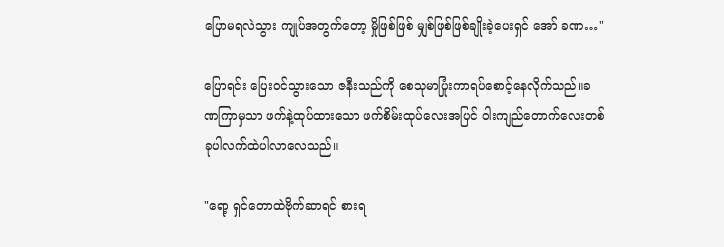ပြောမရလဲသွား ကျုပ်အတွက်တော့ မှိုဖြစ်ဖြစ် မျှစ်ဖြစ်ဖြစ်ချိုးခဲ့ပေးရှင် အော် ခဏ…"

ပြောရင်း ပြေးဝင်သွားသော ဇနီးသည်ကို စေသုမာပြုံးကာရပ်စောင့်နေလိုက်သည်။ခဏကြာမှသာ ဖက်နဲ့ထုပ်ထားသော ဖက်စိမ်းထုပ်လေးအပြင် ဝါးကျည်တောက်လေးတစ်ခုပါလက်ထဲပါလာလေသည်။

"ရော့ ရှင်တောထဲဗိုက်ဆာရင် စားရ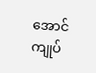အောင် ကျုပ်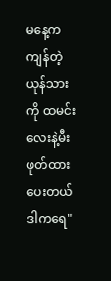မနေ့ကကျန်တဲ့ယုန်သားကို ထမင်းလေးနဲ့မီးဖုတ်ထားပေးတယ် ဒါကရေ"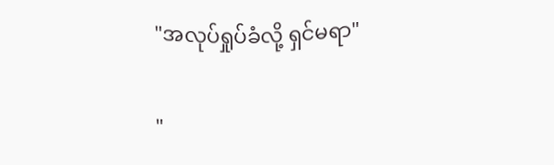"အလုပ်ရှုပ်ခံလို့ ရှင်မရာ"

"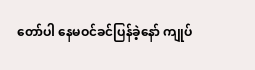တော်ပါ နေမဝင်ခင်ပြန်ခဲ့နော် ကျုပ်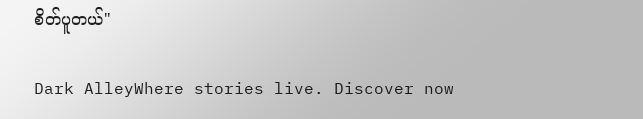စိတ်ပူတယ်"

Dark AlleyWhere stories live. Discover now